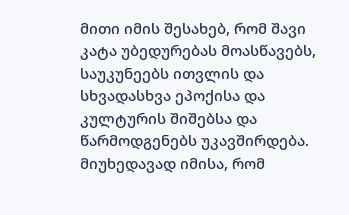მითი იმის შესახებ, რომ შავი კატა უბედურებას მოასწავებს, საუკუნეებს ითვლის და სხვადასხვა ეპოქისა და კულტურის შიშებსა და წარმოდგენებს უკავშირდება. მიუხედავად იმისა, რომ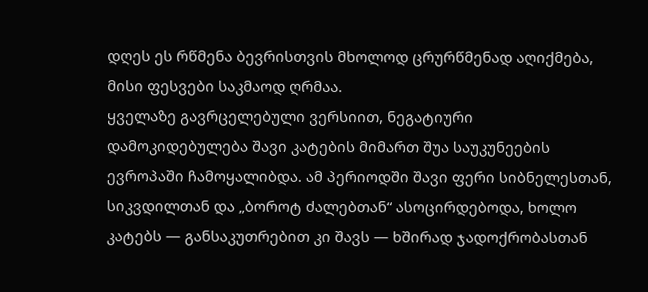დღეს ეს რწმენა ბევრისთვის მხოლოდ ცრურწმენად აღიქმება, მისი ფესვები საკმაოდ ღრმაა.
ყველაზე გავრცელებული ვერსიით, ნეგატიური დამოკიდებულება შავი კატების მიმართ შუა საუკუნეების ევროპაში ჩამოყალიბდა. ამ პერიოდში შავი ფერი სიბნელესთან, სიკვდილთან და „ბოროტ ძალებთან“ ასოცირდებოდა, ხოლო კატებს — განსაკუთრებით კი შავს — ხშირად ჯადოქრობასთან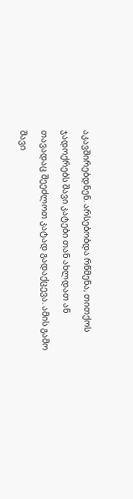აკავშირებდნენ. არსებობდა რწმენა, თითქოს ჯადოქრებს შავი კატები თან ახლდათ ან თავადაც შეეძლოთ კატად გადაქცევა. ამის გამო შავი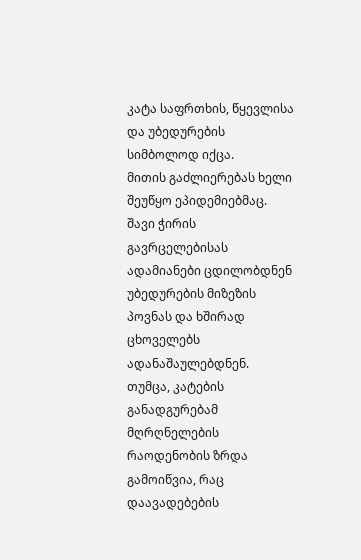კატა საფრთხის, წყევლისა და უბედურების სიმბოლოდ იქცა.
მითის გაძლიერებას ხელი შეუწყო ეპიდემიებმაც. შავი ჭირის გავრცელებისას ადამიანები ცდილობდნენ უბედურების მიზეზის პოვნას და ხშირად ცხოველებს ადანაშაულებდნენ. თუმცა, კატების განადგურებამ მღრღნელების რაოდენობის ზრდა გამოიწვია, რაც დაავადებების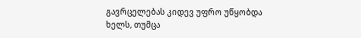გავრცელებას კიდევ უფრო უწყობდა ხელს, თუმცა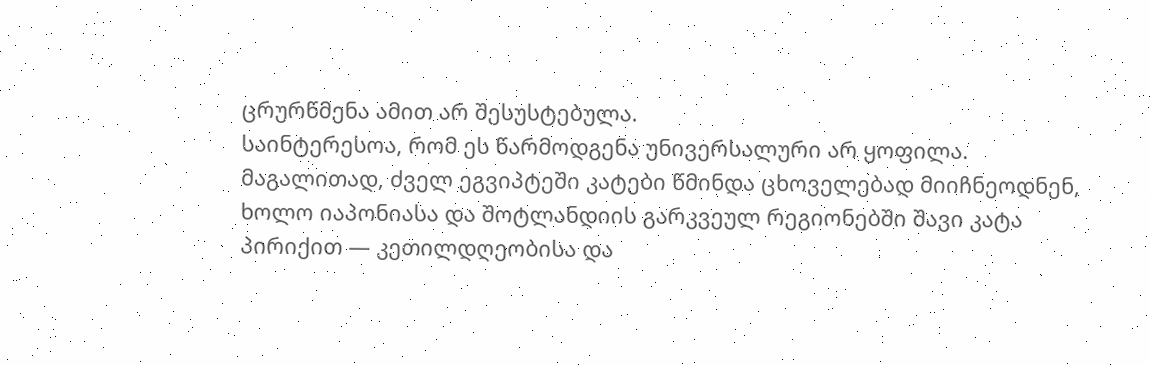ცრურწმენა ამით არ შესუსტებულა.
საინტერესოა, რომ ეს წარმოდგენა უნივერსალური არ ყოფილა. მაგალითად, ძველ ეგვიპტეში კატები წმინდა ცხოველებად მიიჩნეოდნენ, ხოლო იაპონიასა და შოტლანდიის გარკვეულ რეგიონებში შავი კატა პირიქით — კეთილდღეობისა და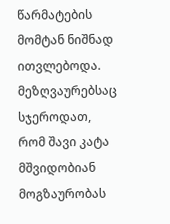წარმატების მომტან ნიშნად ითვლებოდა. მეზღვაურებსაც სჯეროდათ, რომ შავი კატა მშვიდობიან მოგზაურობას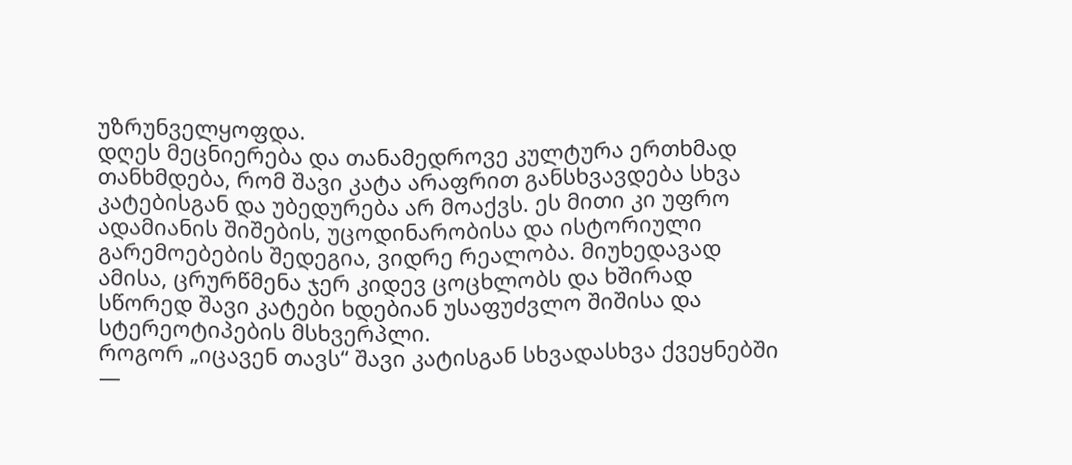უზრუნველყოფდა.
დღეს მეცნიერება და თანამედროვე კულტურა ერთხმად თანხმდება, რომ შავი კატა არაფრით განსხვავდება სხვა კატებისგან და უბედურება არ მოაქვს. ეს მითი კი უფრო ადამიანის შიშების, უცოდინარობისა და ისტორიული გარემოებების შედეგია, ვიდრე რეალობა. მიუხედავად ამისა, ცრურწმენა ჯერ კიდევ ცოცხლობს და ხშირად სწორედ შავი კატები ხდებიან უსაფუძვლო შიშისა და სტერეოტიპების მსხვერპლი.
როგორ „იცავენ თავს“ შავი კატისგან სხვადასხვა ქვეყნებში —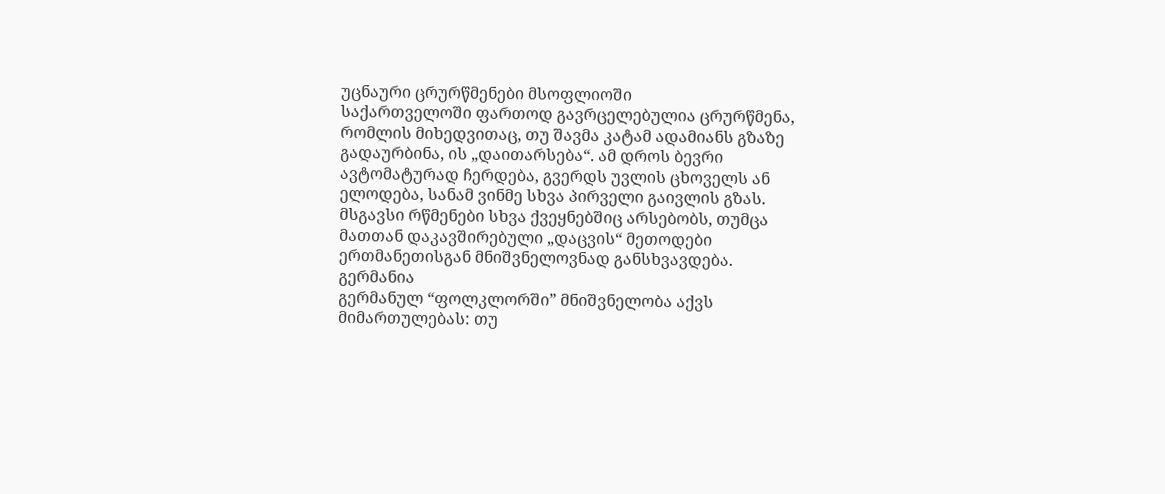უცნაური ცრურწმენები მსოფლიოში
საქართველოში ფართოდ გავრცელებულია ცრურწმენა, რომლის მიხედვითაც, თუ შავმა კატამ ადამიანს გზაზე გადაურბინა, ის „დაითარსება“. ამ დროს ბევრი ავტომატურად ჩერდება, გვერდს უვლის ცხოველს ან ელოდება, სანამ ვინმე სხვა პირველი გაივლის გზას. მსგავსი რწმენები სხვა ქვეყნებშიც არსებობს, თუმცა მათთან დაკავშირებული „დაცვის“ მეთოდები ერთმანეთისგან მნიშვნელოვნად განსხვავდება.
გერმანია
გერმანულ “ფოლკლორში” მნიშვნელობა აქვს მიმართულებას: თუ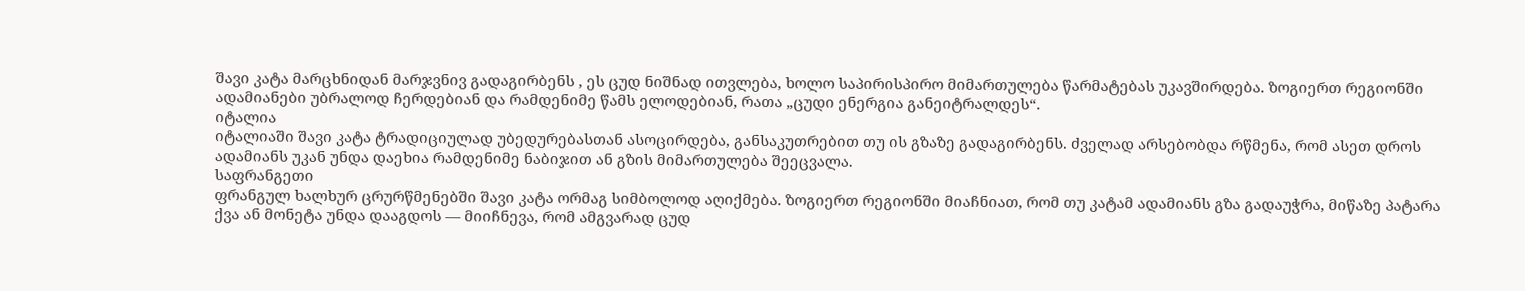შავი კატა მარცხნიდან მარჯვნივ გადაგირბენს , ეს ცუდ ნიშნად ითვლება, ხოლო საპირისპირო მიმართულება წარმატებას უკავშირდება. ზოგიერთ რეგიონში ადამიანები უბრალოდ ჩერდებიან და რამდენიმე წამს ელოდებიან, რათა „ცუდი ენერგია განეიტრალდეს“.
იტალია
იტალიაში შავი კატა ტრადიციულად უბედურებასთან ასოცირდება, განსაკუთრებით თუ ის გზაზე გადაგირბენს. ძველად არსებობდა რწმენა, რომ ასეთ დროს ადამიანს უკან უნდა დაეხია რამდენიმე ნაბიჯით ან გზის მიმართულება შეეცვალა.
საფრანგეთი
ფრანგულ ხალხურ ცრურწმენებში შავი კატა ორმაგ სიმბოლოდ აღიქმება. ზოგიერთ რეგიონში მიაჩნიათ, რომ თუ კატამ ადამიანს გზა გადაუჭრა, მიწაზე პატარა ქვა ან მონეტა უნდა დააგდოს — მიიჩნევა, რომ ამგვარად ცუდ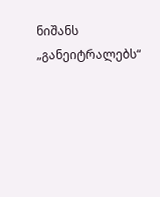ნიშანს „განეიტრალებს“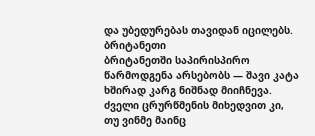და უბედურებას თავიდან იცილებს.
ბრიტანეთი
ბრიტანეთში საპირისპირო წარმოდგენა არსებობს — შავი კატა ხშირად კარგ ნიშნად მიიჩნევა. ძველი ცრურწმენის მიხედვით კი, თუ ვინმე მაინც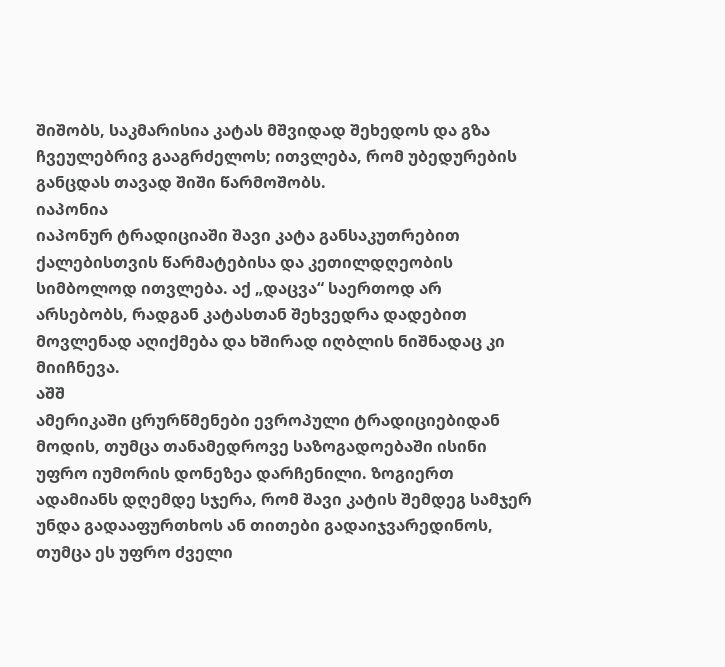შიშობს, საკმარისია კატას მშვიდად შეხედოს და გზა ჩვეულებრივ გააგრძელოს; ითვლება, რომ უბედურების განცდას თავად შიში წარმოშობს.
იაპონია
იაპონურ ტრადიციაში შავი კატა განსაკუთრებით ქალებისთვის წარმატებისა და კეთილდღეობის სიმბოლოდ ითვლება. აქ „დაცვა“ საერთოდ არ არსებობს, რადგან კატასთან შეხვედრა დადებით მოვლენად აღიქმება და ხშირად იღბლის ნიშნადაც კი მიიჩნევა.
აშშ
ამერიკაში ცრურწმენები ევროპული ტრადიციებიდან მოდის, თუმცა თანამედროვე საზოგადოებაში ისინი უფრო იუმორის დონეზეა დარჩენილი. ზოგიერთ ადამიანს დღემდე სჯერა, რომ შავი კატის შემდეგ სამჯერ უნდა გადააფურთხოს ან თითები გადაიჯვარედინოს, თუმცა ეს უფრო ძველი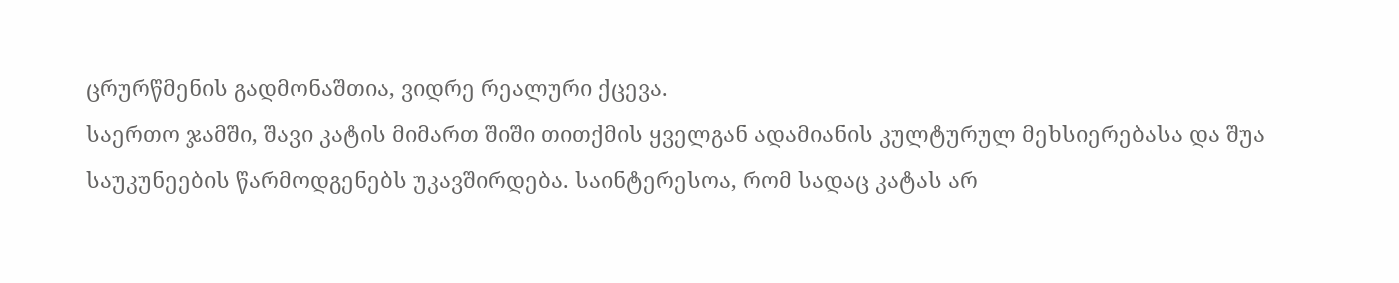ცრურწმენის გადმონაშთია, ვიდრე რეალური ქცევა.
საერთო ჯამში, შავი კატის მიმართ შიში თითქმის ყველგან ადამიანის კულტურულ მეხსიერებასა და შუა საუკუნეების წარმოდგენებს უკავშირდება. საინტერესოა, რომ სადაც კატას არ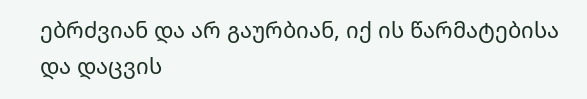ებრძვიან და არ გაურბიან, იქ ის წარმატებისა და დაცვის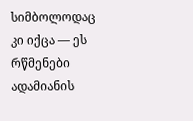სიმბოლოდაც კი იქცა — ეს რწმენები ადამიანის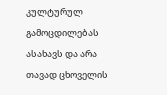კულტურულ გამოცდილებას ასახავს და არა თავად ცხოველის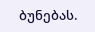ბუნებას.